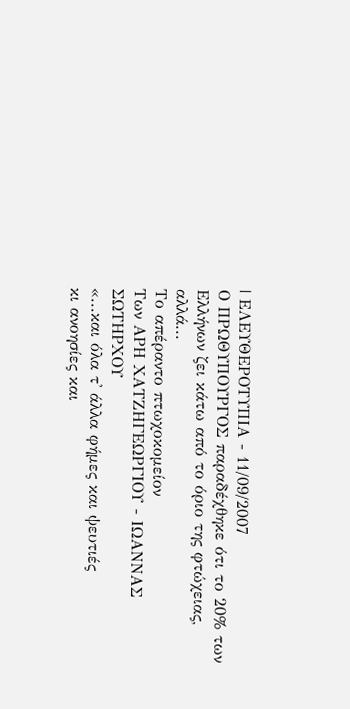| ΕΛΕΥΘΕΡΟΤΥΠΙΑ - 11/09/2007
Ο ΠΡΩΘΥΠΟΥΡΓΟΣ παραδέχθηκε ότι το 20% των
Ελλήνων ζει κάτω από το όριο της φτώχειας, αλλά...
Το απέραντο πτωχοκομείον
Των ΑΡΗ ΧΑΤΖΗΓΕΩΡΓΙΟΥ - ΙΩΑΝΝΑΣ ΣΩΤΗΡΧΟΥ
«...και όλα τ' άλλα φήμες και ψευτιές
κι ανοησίες και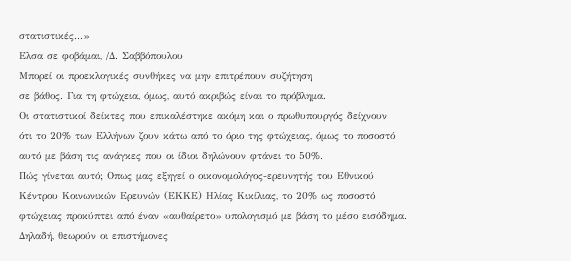στατιστικές...»
Ελσα σε φοβάμαι, /Δ. Σαββόπουλου
Μπορεί οι προεκλογικές συνθήκες να μην επιτρέπουν συζήτηση
σε βάθος. Για τη φτώχεια, όμως, αυτό ακριβώς είναι το πρόβλημα.
Οι στατιστικοί δείκτες που επικαλέστηκε ακόμη και ο πρωθυπουργός δείχνουν
ότι το 20% των Ελλήνων ζουν κάτω από το όριο της φτώχειας, όμως το ποσοστό
αυτό με βάση τις ανάγκες που οι ίδιοι δηλώνουν φτάνει το 50%.
Πώς γίνεται αυτό; Οπως μας εξηγεί ο οικονομολόγος-ερευνητής του Εθνικού
Κέντρου Κοινωνικών Ερευνών (ΕΚΚΕ) Ηλίας Κικίλιας, το 20% ως ποσοστό
φτώχειας προκύπτει από έναν «αυθαίρετο» υπολογισμό με βάση το μέσο εισόδημα.
Δηλαδή, θεωρούν οι επιστήμονες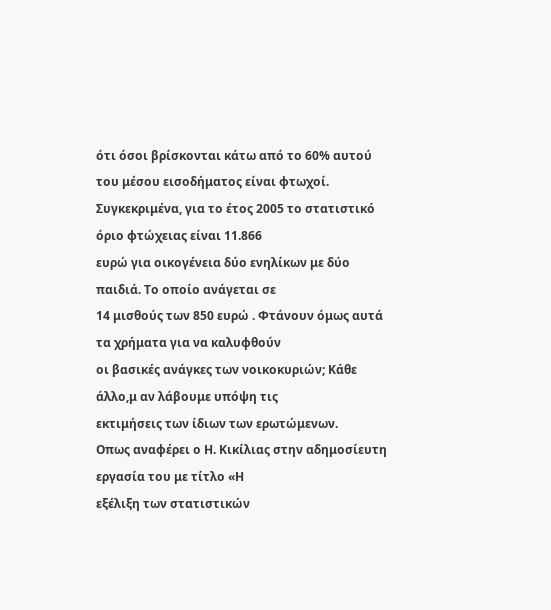ότι όσοι βρίσκονται κάτω από το 60% αυτού
του μέσου εισοδήματος είναι φτωχοί.
Συγκεκριμένα, για το έτος 2005 το στατιστικό όριο φτώχειας είναι 11.866
ευρώ για οικογένεια δύο ενηλίκων με δύο παιδιά. Το οποίο ανάγεται σε
14 μισθούς των 850 ευρώ . Φτάνουν όμως αυτά τα χρήματα για να καλυφθούν
οι βασικές ανάγκες των νοικοκυριών; Κάθε άλλο,μ αν λάβουμε υπόψη τις
εκτιμήσεις των ίδιων των ερωτώμενων.
Οπως αναφέρει ο Η. Κικίλιας στην αδημοσίευτη εργασία του με τίτλο «Η
εξέλιξη των στατιστικών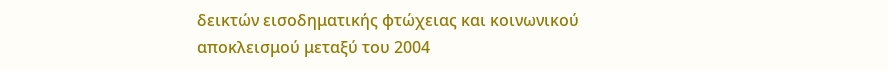δεικτών εισοδηματικής φτώχειας και κοινωνικού
αποκλεισμού μεταξύ του 2004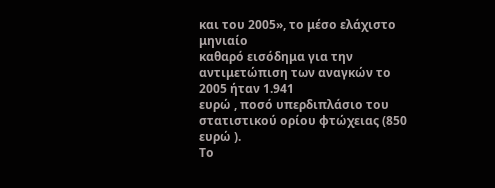και του 2005», το μέσο ελάχιστο μηνιαίο
καθαρό εισόδημα για την αντιμετώπιση των αναγκών το 2005 ήταν 1.941
ευρώ , ποσό υπερδιπλάσιο του στατιστικού ορίου φτώχειας (850 ευρώ ).
Το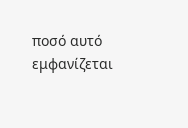ποσό αυτό εμφανίζεται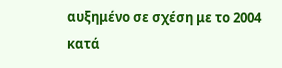αυξημένο σε σχέση με το 2004 κατά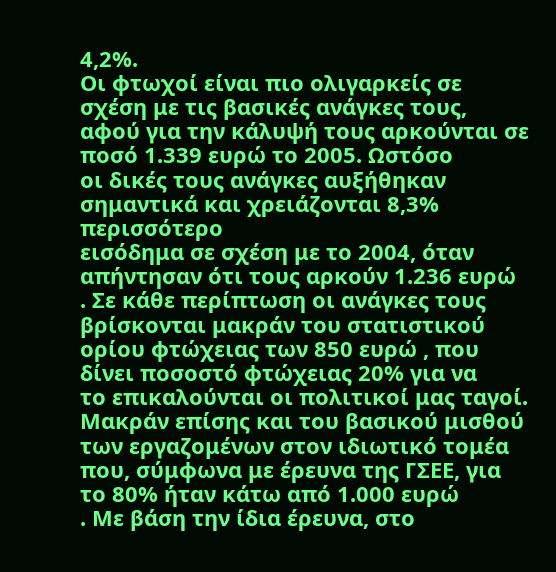4,2%.
Οι φτωχοί είναι πιο ολιγαρκείς σε σχέση με τις βασικές ανάγκες τους,
αφού για την κάλυψή τους αρκούνται σε ποσό 1.339 ευρώ το 2005. Ωστόσο
οι δικές τους ανάγκες αυξήθηκαν σημαντικά και χρειάζονται 8,3% περισσότερο
εισόδημα σε σχέση με το 2004, όταν απήντησαν ότι τους αρκούν 1.236 ευρώ
. Σε κάθε περίπτωση οι ανάγκες τους βρίσκονται μακράν του στατιστικού
ορίου φτώχειας των 850 ευρώ , που δίνει ποσοστό φτώχειας 20% για να
το επικαλούνται οι πολιτικοί μας ταγοί.
Μακράν επίσης και του βασικού μισθού των εργαζομένων στον ιδιωτικό τομέα
που, σύμφωνα με έρευνα της ΓΣΕΕ, για το 80% ήταν κάτω από 1.000 ευρώ
. Με βάση την ίδια έρευνα, στο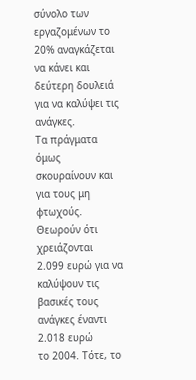σύνολο των εργαζομένων το 20% αναγκάζεται
να κάνει και δεύτερη δουλειά για να καλύψει τις ανάγκες.
Τα πράγματα όμως σκουραίνουν και για τους μη φτωχούς. Θεωρούν ότι χρειάζονται
2.099 ευρώ για να καλύψουν τις βασικές τους ανάγκες έναντι 2.018 ευρώ
το 2004. Τότε, το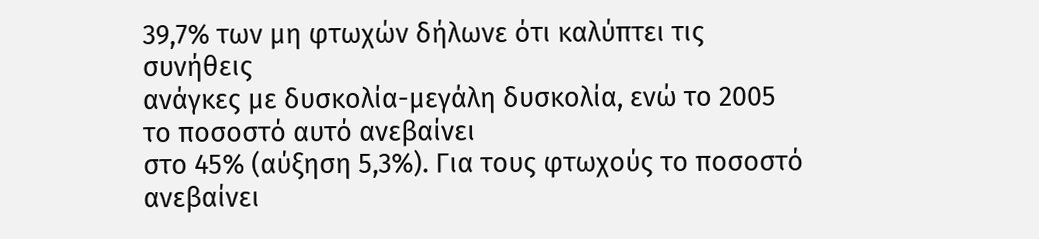39,7% των μη φτωχών δήλωνε ότι καλύπτει τις συνήθεις
ανάγκες με δυσκολία-μεγάλη δυσκολία, ενώ το 2005 το ποσοστό αυτό ανεβαίνει
στο 45% (αύξηση 5,3%). Για τους φτωχούς το ποσοστό ανεβαίνει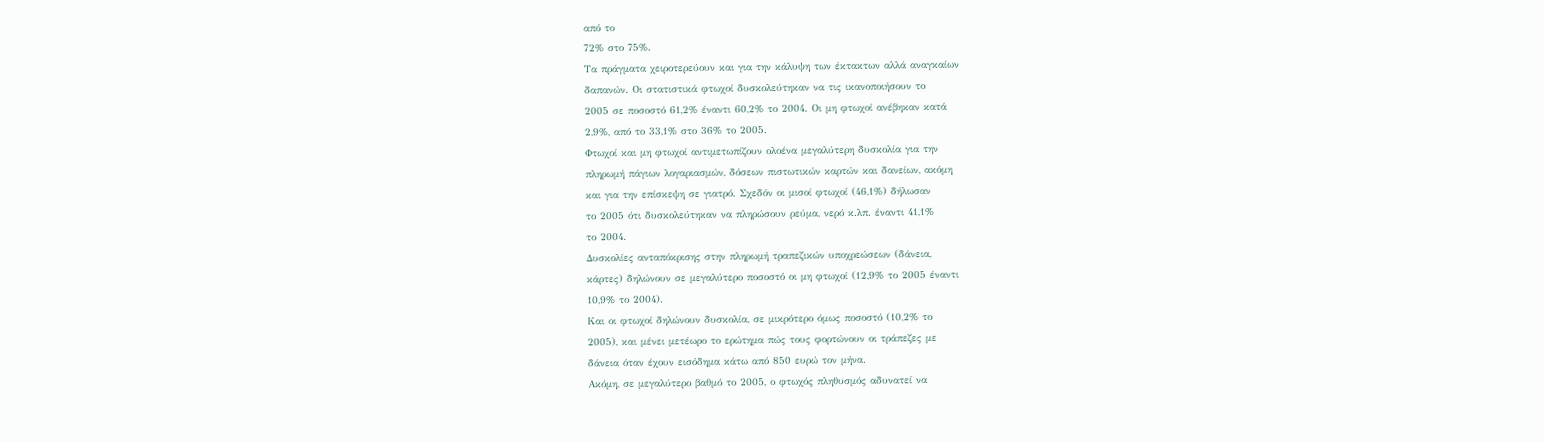από το
72% στο 75%.
Τα πράγματα χειροτερεύουν και για την κάλυψη των έκτακτων αλλά αναγκαίων
δαπανών. Οι στατιστικά φτωχοί δυσκολεύτηκαν να τις ικανοποιήσουν το
2005 σε ποσοστό 61,2% έναντι 60,2% το 2004. Οι μη φτωχοί ανέβηκαν κατά
2,9%, από το 33,1% στο 36% το 2005.
Φτωχοί και μη φτωχοί αντιμετωπίζουν ολοένα μεγαλύτερη δυσκολία για την
πληρωμή πάγιων λογαριασμών, δόσεων πιστωτικών καρτών και δανείων, ακόμη
και για την επίσκεψη σε γιατρό. Σχεδόν οι μισοί φτωχοί (46,1%) δήλωσαν
το 2005 ότι δυσκολεύτηκαν να πληρώσουν ρεύμα, νερό κ.λπ. έναντι 41,1%
το 2004.
Δυσκολίες ανταπόκρισης στην πληρωμή τραπεζικών υποχρεώσεων (δάνεια,
κάρτες) δηλώνουν σε μεγαλύτερο ποσοστό οι μη φτωχοί (12,9% το 2005 έναντι
10,9% το 2004).
Και οι φτωχοί δηλώνουν δυσκολία, σε μικρότερο όμως ποσοστό (10,2% το
2005), και μένει μετέωρο το ερώτημα πώς τους φορτώνουν οι τράπεζες με
δάνεια όταν έχουν εισόδημα κάτω από 850 ευρώ τον μήνα.
Ακόμη, σε μεγαλύτερο βαθμό το 2005, ο φτωχός πληθυσμός αδυνατεί να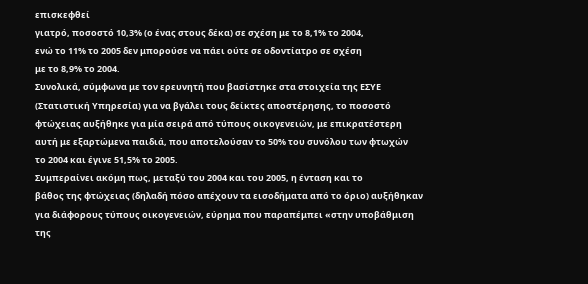επισκεφθεί
γιατρό, ποσοστό 10,3% (ο ένας στους δέκα) σε σχέση με το 8,1% το 2004,
ενώ το 11% το 2005 δεν μπορούσε να πάει ούτε σε οδοντίατρο σε σχέση
με το 8,9% το 2004.
Συνολικά, σύμφωνα με τον ερευνητή που βασίστηκε στα στοιχεία της ΕΣΥΕ
(Στατιστική Υπηρεσία) για να βγάλει τους δείκτες αποστέρησης, το ποσοστό
φτώχειας αυξήθηκε για μία σειρά από τύπους οικογενειών, με επικρατέστερη
αυτή με εξαρτώμενα παιδιά, που αποτελούσαν το 50% του συνόλου των φτωχών
το 2004 και έγινε 51,5% το 2005.
Συμπεραίνει ακόμη πως, μεταξύ του 2004 και του 2005, η ένταση και το
βάθος της φτώχειας (δηλαδή πόσο απέχουν τα εισοδήματα από το όριο) αυξήθηκαν
για διάφορους τύπους οικογενειών, εύρημα που παραπέμπει «στην υποβάθμιση
της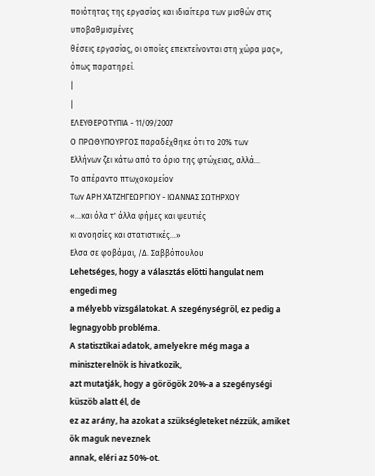ποιότητας της εργασίας και ιδιαίτερα των μισθών στις υποβαθμισμένες
θέσεις εργασίας, οι οποίες επεκτείνονται στη χώρα μας», όπως παρατηρεί.
|
|
ΕΛΕΥΘΕΡΟΤΥΠΙΑ - 11/09/2007
Ο ΠΡΩΘΥΠΟΥΡΓΟΣ παραδέχθηκε ότι το 20% των
Ελλήνων ζει κάτω από το όριο της φτώχειας, αλλά...
Το απέραντο πτωχοκομείον
Των ΑΡΗ ΧΑΤΖΗΓΕΩΡΓΙΟΥ - ΙΩΑΝΝΑΣ ΣΩΤΗΡΧΟΥ
«...και όλα τ' άλλα φήμες και ψευτιές
κι ανοησίες και στατιστικές...»
Ελσα σε φοβάμαι, /Δ. Σαββόπουλου
Lehetséges, hogy a választás előtti hangulat nem engedi meg
a mélyebb vizsgálatokat. A szegénységről, ez pedig a legnagyobb probléma.
A statisztikai adatok, amelyekre még maga a miniszterelnök is hivatkozik,
azt mutatják, hogy a görögök 20%-a a szegénységi küszöb alatt él, de
ez az arány, ha azokat a szükségleteket nézzük, amiket ők maguk neveznek
annak, eléri az 50%-ot.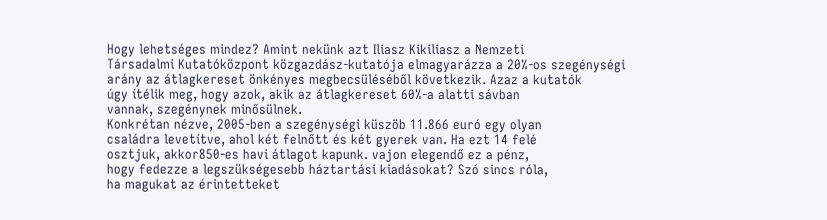Hogy lehetséges mindez? Amint nekünk azt Iliasz Kikiliasz a Nemzeti
Társadalmi Kutatóközpont közgazdász-kutatója elmagyarázza a 20%-os szegénységi
arány az átlagkereset önkényes megbecsüléséből következik. Azaz a kutatók
úgy ítélik meg, hogy azok, akik az átlagkereset 60%-a alatti sávban
vannak, szegénynek minősülnek.
Konkrétan nézve, 2005-ben a szegénységi küszöb 11.866 euró egy olyan
családra levetítve, ahol két felnőtt és két gyerek van. Ha ezt 14 felé
osztjuk, akkor850-es havi átlagot kapunk. vajon elegendő ez a pénz,
hogy fedezze a legszükségesebb háztartási kiadásokat? Szó sincs róla,
ha magukat az érintetteket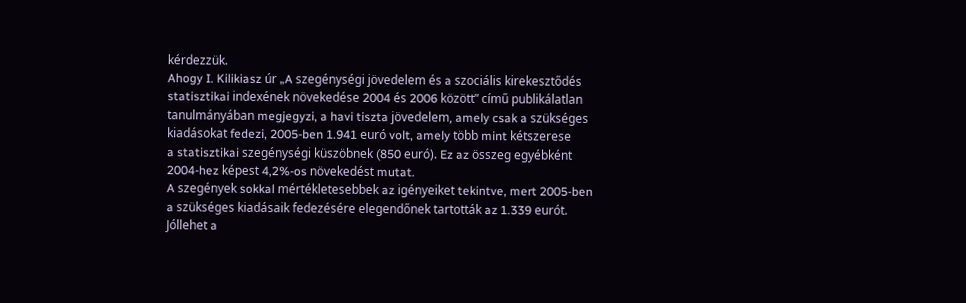kérdezzük.
Ahogy I. Kilikiasz úr „A szegénységi jövedelem és a szociális kirekesztődés
statisztikai indexének növekedése 2004 és 2006 között” című publikálatlan
tanulmányában megjegyzi, a havi tiszta jövedelem, amely csak a szükséges
kiadásokat fedezi, 2005-ben 1.941 euró volt, amely több mint kétszerese
a statisztikai szegénységi küszöbnek (850 euró). Ez az összeg egyébként
2004-hez képest 4,2%-os növekedést mutat.
A szegények sokkal mértékletesebbek az igényeiket tekintve, mert 2005-ben
a szükséges kiadásaik fedezésére elegendőnek tartották az 1.339 eurót.
Jóllehet a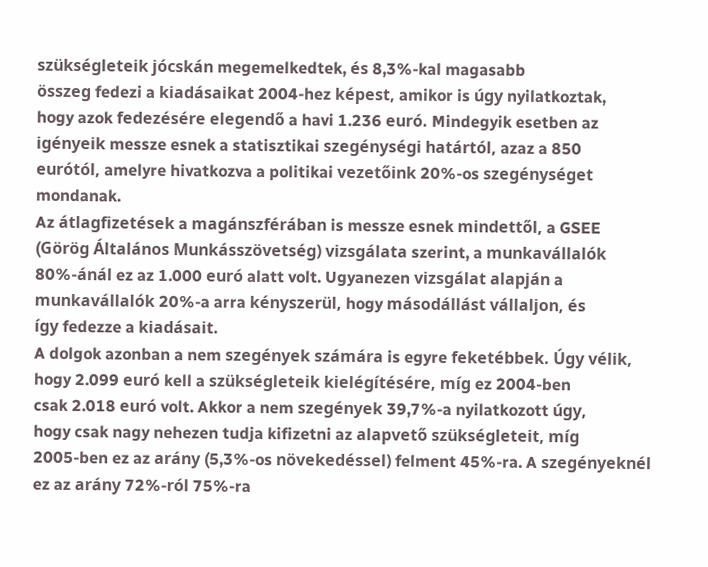szükségleteik jócskán megemelkedtek, és 8,3%-kal magasabb
összeg fedezi a kiadásaikat 2004-hez képest, amikor is úgy nyilatkoztak,
hogy azok fedezésére elegendő a havi 1.236 euró. Mindegyik esetben az
igényeik messze esnek a statisztikai szegénységi határtól, azaz a 850
eurótól, amelyre hivatkozva a politikai vezetőink 20%-os szegénységet
mondanak.
Az átlagfizetések a magánszférában is messze esnek mindettől, a GSEE
(Görög Általános Munkásszövetség) vizsgálata szerint, a munkavállalók
80%-ánál ez az 1.000 euró alatt volt. Ugyanezen vizsgálat alapján a
munkavállalók 20%-a arra kényszerül, hogy másodállást vállaljon, és
így fedezze a kiadásait.
A dolgok azonban a nem szegények számára is egyre feketébbek. Úgy vélik,
hogy 2.099 euró kell a szükségleteik kielégítésére, míg ez 2004-ben
csak 2.018 euró volt. Akkor a nem szegények 39,7%-a nyilatkozott úgy,
hogy csak nagy nehezen tudja kifizetni az alapvető szükségleteit, míg
2005-ben ez az arány (5,3%-os növekedéssel) felment 45%-ra. A szegényeknél
ez az arány 72%-ról 75%-ra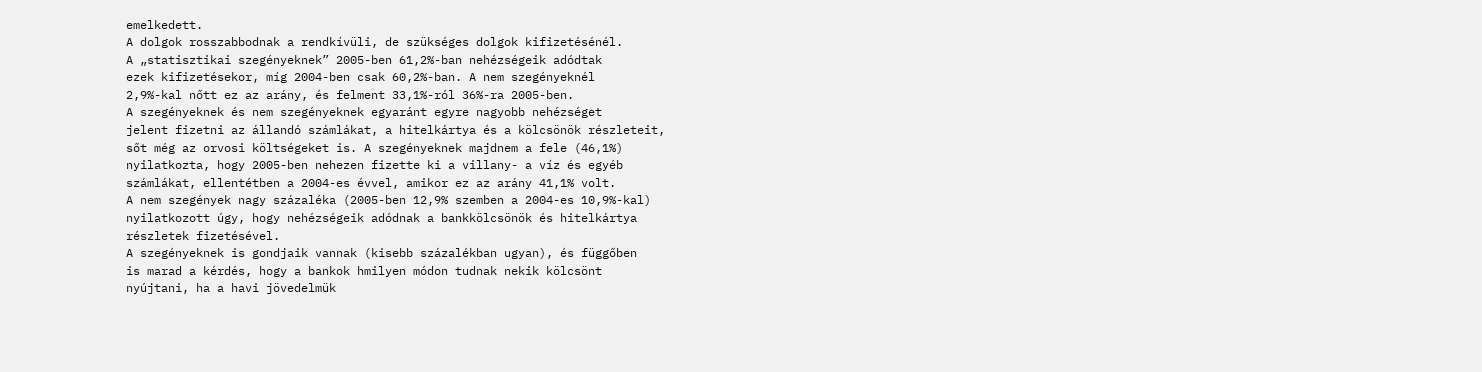emelkedett.
A dolgok rosszabbodnak a rendkívüli, de szükséges dolgok kifizetésénél.
A „statisztikai szegényeknek” 2005-ben 61,2%-ban nehézségeik adódtak
ezek kifizetésekor, míg 2004-ben csak 60,2%-ban. A nem szegényeknél
2,9%-kal nőtt ez az arány, és felment 33,1%-ról 36%-ra 2005-ben.
A szegényeknek és nem szegényeknek egyaránt egyre nagyobb nehézséget
jelent fizetni az állandó számlákat, a hitelkártya és a kölcsönök részleteit,
sőt még az orvosi költségeket is. A szegényeknek majdnem a fele (46,1%)
nyilatkozta, hogy 2005-ben nehezen fizette ki a villany- a víz és egyéb
számlákat, ellentétben a 2004-es évvel, amikor ez az arány 41,1% volt.
A nem szegények nagy százaléka (2005-ben 12,9% szemben a 2004-es 10,9%-kal)
nyilatkozott úgy, hogy nehézségeik adódnak a bankkölcsönök és hitelkártya
részletek fizetésével.
A szegényeknek is gondjaik vannak (kisebb százalékban ugyan), és függőben
is marad a kérdés, hogy a bankok hmilyen módon tudnak nekik kölcsönt
nyújtani, ha a havi jövedelmük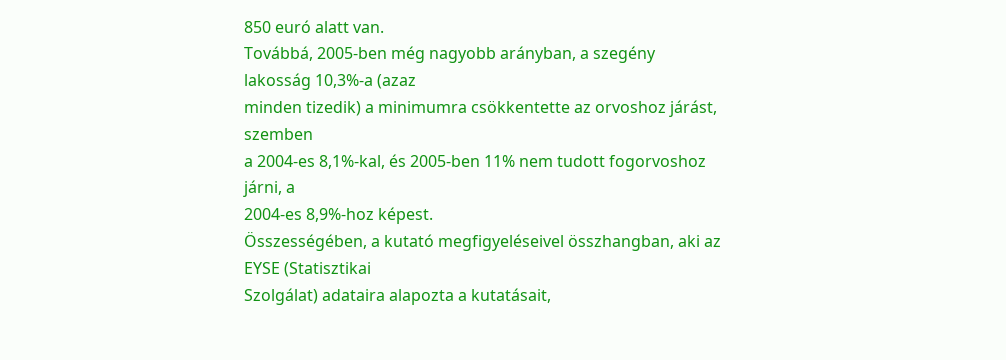850 euró alatt van.
Továbbá, 2005-ben még nagyobb arányban, a szegény lakosság 10,3%-a (azaz
minden tizedik) a minimumra csökkentette az orvoshoz járást, szemben
a 2004-es 8,1%-kal, és 2005-ben 11% nem tudott fogorvoshoz járni, a
2004-es 8,9%-hoz képest.
Összességében, a kutató megfigyeléseivel összhangban, aki az EYSE (Statisztikai
Szolgálat) adataira alapozta a kutatásait,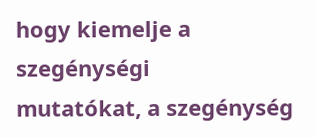hogy kiemelje a szegénységi
mutatókat, a szegénység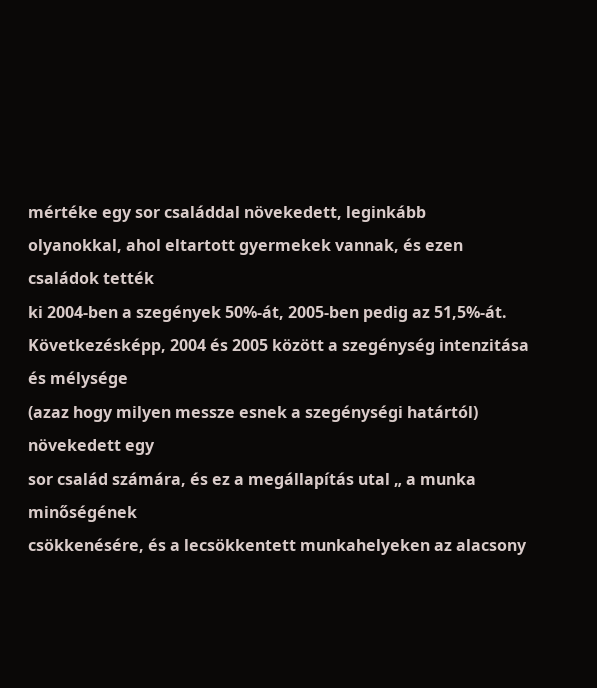mértéke egy sor családdal növekedett, leginkább
olyanokkal, ahol eltartott gyermekek vannak, és ezen családok tették
ki 2004-ben a szegények 50%-át, 2005-ben pedig az 51,5%-át.
Következésképp, 2004 és 2005 között a szegénység intenzitása és mélysége
(azaz hogy milyen messze esnek a szegénységi határtól) növekedett egy
sor család számára, és ez a megállapítás utal „ a munka minőségének
csökkenésére, és a lecsökkentett munkahelyeken az alacsony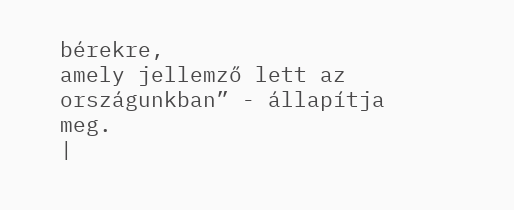bérekre,
amely jellemző lett az országunkban” - állapítja meg.
|